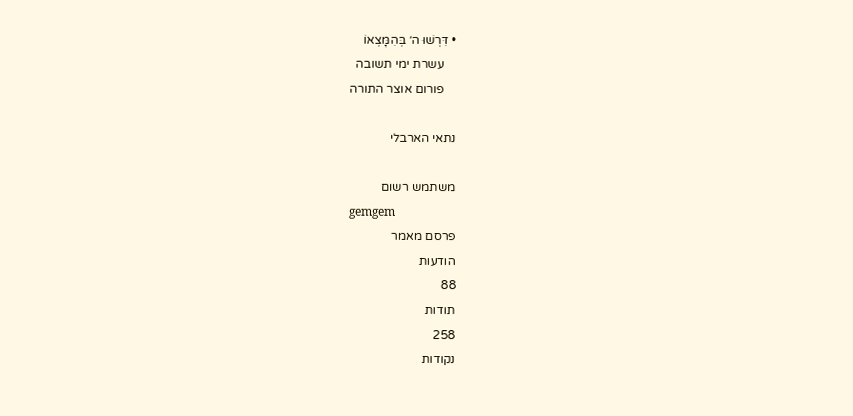• דִּרְשׁוּ ה׳ בְּהִמָּצְאוֹ
    עשרת ימי תשובה
    פורום אוצר התורה

נתאי הארבלי

משתמש רשום
gemgem
פרסם מאמר
הודעות
88
תודות
258
נקודות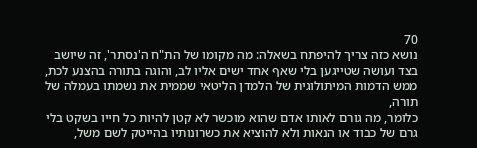70
נושא כזה צריך להיפתח בשאלה: מה מקומו של הת"ח ה'נסתר', זה שיושב בצד ועושה שטייגען בלי שאף אחד ישים אליו לב, והוגה בתורה בהצנע לכת,
ממש הדמות המיתולוגית של הלמדן הליטאי שממית את נשמתו בעמלה של תורה,
כלומר, מה גורם לאותו אדם שהוא מוכשר לא קטן להיות כל חייו בשקט בלי גרם של כבוד או הנאות ולא להוציא את כשרונותיו בהייטק לשם משל,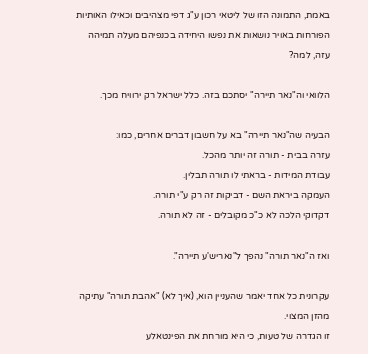באמת, התמונה הזו של ליטאי רכון ע"ג דפי מצהיבים וכאילו האותיות הפורחות באויר נושאות את נפשו היחידה בכנפיהם מעלה תמיהה עזה, למה?

הלוואי וה"נאר תיירה" יסתכם בזה. כלל ישראל רק ירוויח מכך.

הבעיה שה"נאר תיירה" בא על חשבון דברים אחרים, כמו:
עזרה בבית - תורה זה יותר מהכל.
עבודת המידות - בראתי לו תורה תבלין.
העמקה ביראת השם - דביקות זה רק ע"י תורה.
דקדוקי הלכה לא כ"כ מקובלים - זה לא תורה.

ואז ה"נאר תורה" נהפך ל"נאריש'ע תיירה".

עקרונית כל אחד יאמר שהעניין הוא, (איך לא) "אהבת תורה" עתיקה מהזן המצוי.
זו הגדרה של טעות, כי היא מורחת את הפינטאלע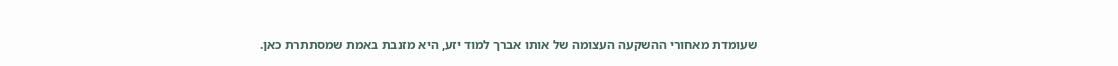שעומדת מאחורי ההשקעה העצומה של אותו אברך למוד יזע, היא מזנבת באמת שמסתתרת כאן.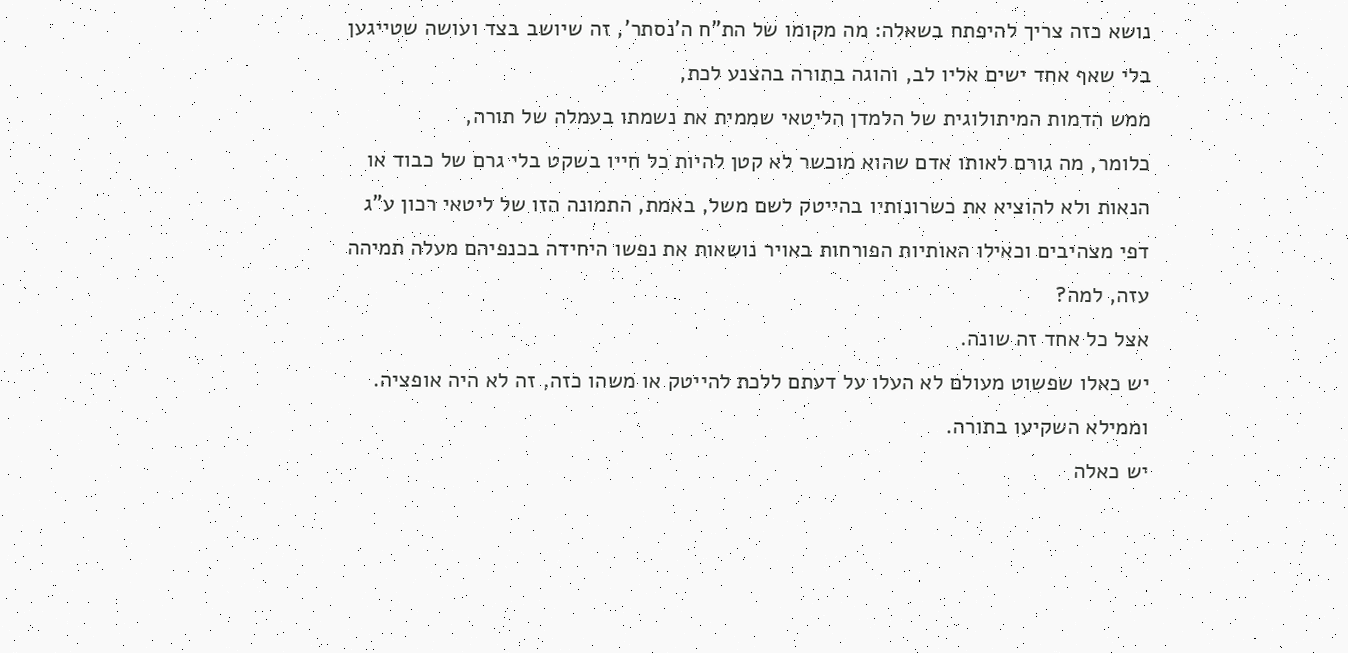נושא כזה צריך להיפתח בשאלה: מה מקומו של הת"ח ה'נסתר', זה שיושב בצד ועושה שטייגען בלי שאף אחד ישים אליו לב, והוגה בתורה בהצנע לכת,
ממש הדמות המיתולוגית של הלמדן הליטאי שממית את נשמתו בעמלה של תורה,
כלומר, מה גורם לאותו אדם שהוא מוכשר לא קטן להיות כל חייו בשקט בלי גרם של כבוד או הנאות ולא להוציא את כשרונותיו בהייטק לשם משל, באמת, התמונה הזו של ליטאי רכון ע"ג דפי מצהיבים וכאילו האותיות הפורחות באויר נושאות את נפשו היחידה בכנפיהם מעלה תמיהה עזה, למה?
אצל כל אחד זה שונה.
יש כאלו שפשוט מעולם לא העלו על דעתם ללכת להייטק או משהו כזה, זה לא היה אופציה. וממילא השקיעו בתורה.
יש כאלה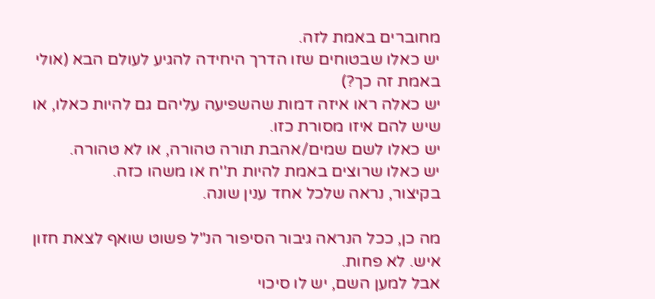מחוברים באמת לזה.
יש כאלו שבטוחים שזו הדרך היחידה להגיע לעולם הבא (אולי באמת זה כך?)
יש כאלה ראו איזה דמות שהשפיעה עליהם גם להיות כאלו, או שיש להם איזו מסורת כזו.
יש כאלו לשם שמים/אהבת תורה טהורה, או לא טהורה.
יש כאלו שרוצים באמת להיות ת''ח או משהו כזה.
בקיצור, נראה שלכל אחד ענין שונה.

מה כן, ככל הנראה גיבור הסיפור הנ"ל פשוט שואף לצאת חזון איש. לא פחות.
אבל למען השם, יש לו סיכוי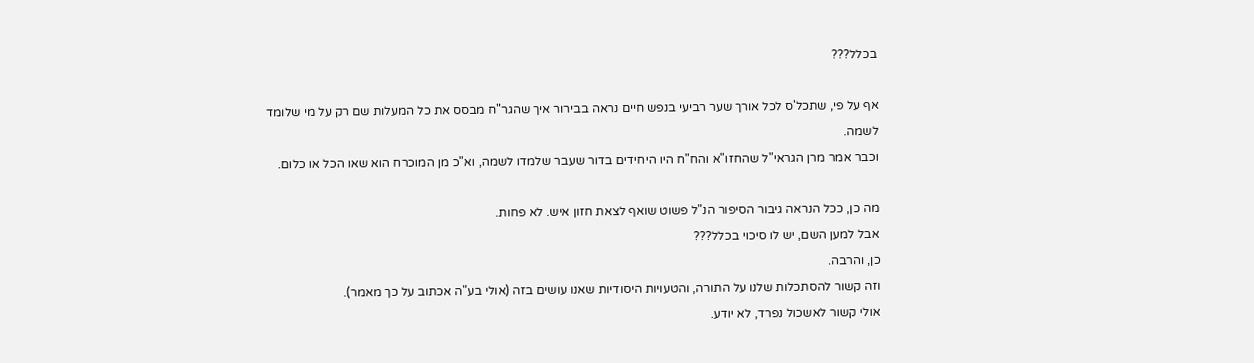בכלל???

אף על פי, שתכל'ס לכל אורך שער רביעי בנפש חיים נראה בבירור איך שהגר"ח מבסס את כל המעלות שם רק על מי שלומד לשמה.
וכבר אמר מרן הגראי"ל שהחזו"א והח"ח היו היחידים בדור שעבר שלמדו לשמה, וא"כ מן המוכרח הוא שאו הכל או כלום.

מה כן, ככל הנראה גיבור הסיפור הנ"ל פשוט שואף לצאת חזון איש. לא פחות.
אבל למען השם, יש לו סיכוי בכלל???
כן, והרבה.
וזה קשור להסתכלות שלנו על התורה, והטעויות היסודיות שאנו עושים בזה (אולי בע"ה אכתוב על כך מאמר).
אולי קשור לאשכול נפרד, לא יודע.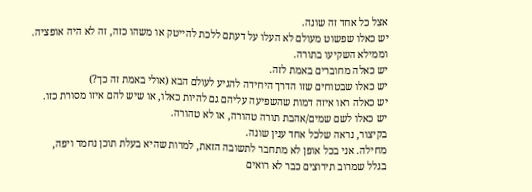אצל כל אחד זה שונה.
יש כאלו שפשוט מעולם לא העלו על דעתם ללכת להייטק או משהו כזה, זה לא היה אופציה. וממילא השקיעו בתורה.
יש כאלה מחוברים באמת לזה.
יש כאלו שבטוחים שזו הדרך היחידה להגיע לעולם הבא (אולי באמת זה כך?)
יש כאלה ראו איזה דמות שהשפיעה עליהם גם להיות כאלו, או שיש להם איזו מסורת כזו.
יש כאלו לשם שמים/אהבת תורה טהורה, או לא טהורה.
בקיצור, נראה שלכל אחד ענין שונה.
מחילה. אני בכל אופן לא מתחבר לתשובה הזאת, למרות שהיא בעלת תוכן נחמד ויפה,
בגלל שמרוב תירוצים כבר לא רואים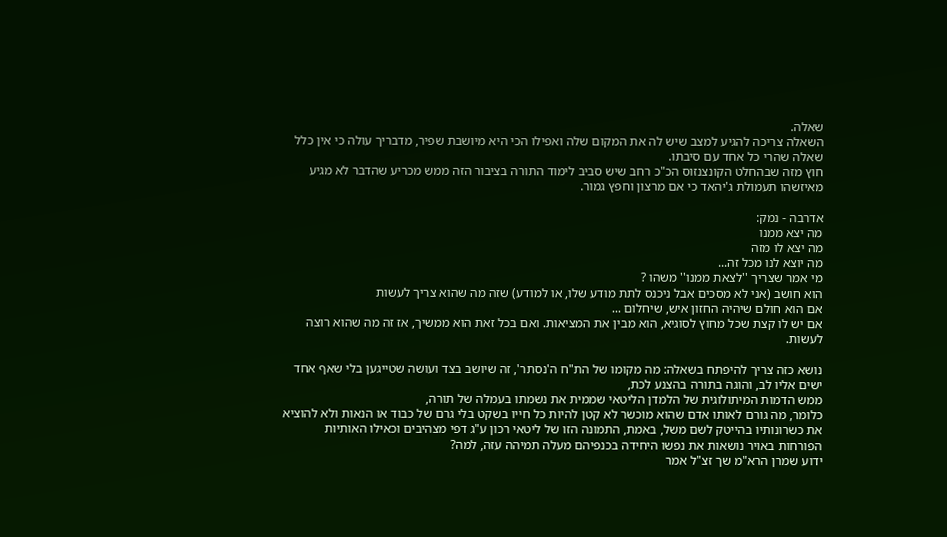שאלה.
השאלה צריכה להגיע למצב שיש לה את המקום שלה ואפילו הכי היא מיושבת שפיר, מדבריך עולה כי אין כלל שאלה שהרי כל אחד עם סיבתו.
חוץ מזה שבהחלט הקונצנזוס הכ"כ רחב שיש סביב לימוד התורה בציבור הזה ממש מכריע שהדבר לא מגיע מאיזשהו תעמולת ג'יהאד כי אם מרצון וחפץ גמור.

אדרבה - נמק:
מה יצא ממנו
מה יצא לו מזה
מה יוצא לנו מכל זה...
מי אמר שצריך ''לצאת ממנו'' משהו ?
הוא חושב (אני לא מסכים אבל ניכנס לתת מודע שלו, או למודע) שזה מה שהוא צריך לעשות
אם הוא חולם שיהיה החזון איש, שיחלום ...
אם יש לו קצת שכל מחוץ לסוגיא, הוא מבין את המציאות. ואם בכל זאת הוא ממשיך, אז זה מה שהוא רוצה לעשות.

נושא כזה צריך להיפתח בשאלה: מה מקומו של הת"ח ה'נסתר', זה שיושב בצד ועושה שטייגען בלי שאף אחד ישים אליו לב, והוגה בתורה בהצנע לכת,
ממש הדמות המיתולוגית של הלמדן הליטאי שממית את נשמתו בעמלה של תורה,
כלומר, מה גורם לאותו אדם שהוא מוכשר לא קטן להיות כל חייו בשקט בלי גרם של כבוד או הנאות ולא להוציא את כשרונותיו בהייטק לשם משל, באמת, התמונה הזו של ליטאי רכון ע"ג דפי מצהיבים וכאילו האותיות הפורחות באויר נושאות את נפשו היחידה בכנפיהם מעלה תמיהה עזה, למה?
ידוע שמרן הרא"מ שך זצ"ל אמר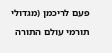פעם לריכמן (מגדולי תורמי עולם התורה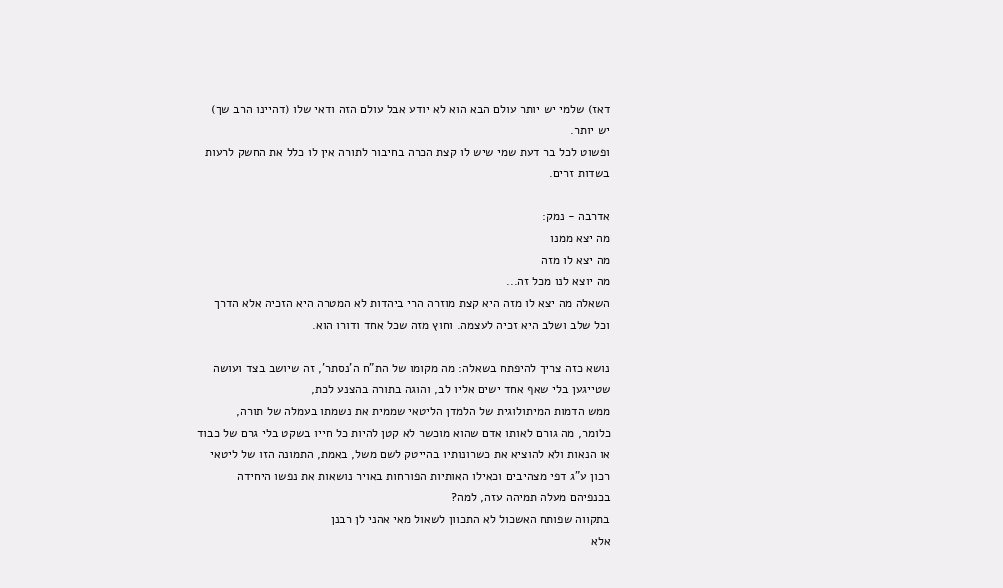דאז) שלמי יש יותר עולם הבא הוא לא יודע אבל עולם הזה ודאי שלו (דהיינו הרב שך) יש יותר.
ופשוט לכל בר דעת שמי שיש לו קצת הכרה בחיבור לתורה אין לו כלל את החשק לרעות בשדות זרים.

אדרבה - נמק:
מה יצא ממנו
מה יצא לו מזה
מה יוצא לנו מכל זה...
השאלה מה יצא לו מזה היא קצת מוזרה הרי ביהדות לא המטרה היא הזכיה אלא הדרך וכל שלב ושלב היא זכיה לעצמה. וחוץ מזה שכל אחד ודורו הוא.

נושא כזה צריך להיפתח בשאלה: מה מקומו של הת"ח ה'נסתר', זה שיושב בצד ועושה שטייגען בלי שאף אחד ישים אליו לב, והוגה בתורה בהצנע לכת,
ממש הדמות המיתולוגית של הלמדן הליטאי שממית את נשמתו בעמלה של תורה,
כלומר, מה גורם לאותו אדם שהוא מוכשר לא קטן להיות כל חייו בשקט בלי גרם של כבוד או הנאות ולא להוציא את כשרונותיו בהייטק לשם משל, באמת, התמונה הזו של ליטאי רכון ע"ג דפי מצהיבים וכאילו האותיות הפורחות באויר נושאות את נפשו היחידה בכנפיהם מעלה תמיהה עזה, למה?
בתקווה שפותח האשכול לא התכוון לשאול מאי אהני לן רבנן
אלא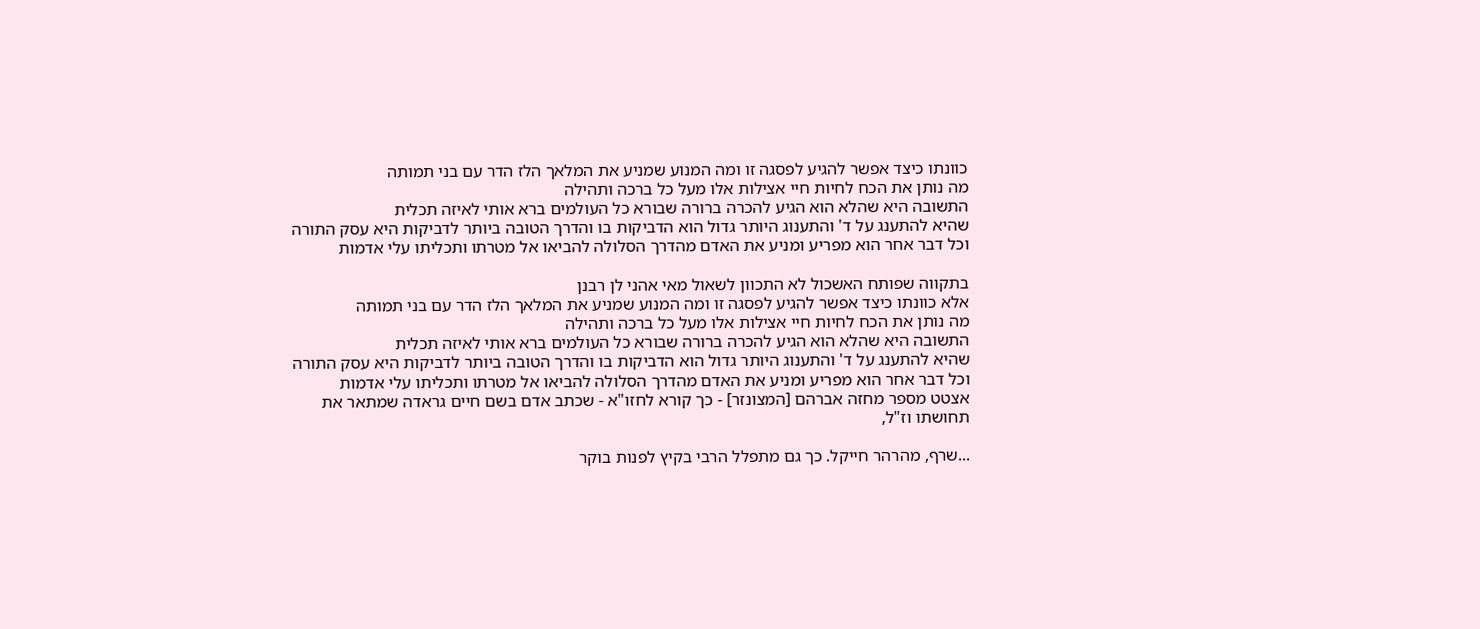כוונתו כיצד אפשר להגיע לפסגה זו ומה המנוע שמניע את המלאך הלז הדר עם בני תמותה
מה נותן את הכח לחיות חיי אצילות אלו מעל כל ברכה ותהילה
התשובה היא שהלא הוא הגיע להכרה ברורה שבורא כל העולמים ברא אותי לאיזה תכלית
שהיא להתענג על ד' והתענוג היותר גדול הוא הדביקות בו והדרך הטובה ביותר לדביקות היא עסק התורה
וכל דבר אחר הוא מפריע ומניע את האדם מהדרך הסלולה להביאו אל מטרתו ותכליתו עלי אדמות

בתקווה שפותח האשכול לא התכוון לשאול מאי אהני לן רבנן
אלא כוונתו כיצד אפשר להגיע לפסגה זו ומה המנוע שמניע את המלאך הלז הדר עם בני תמותה
מה נותן את הכח לחיות חיי אצילות אלו מעל כל ברכה ותהילה
התשובה היא שהלא הוא הגיע להכרה ברורה שבורא כל העולמים ברא אותי לאיזה תכלית
שהיא להתענג על ד' והתענוג היותר גדול הוא הדביקות בו והדרך הטובה ביותר לדביקות היא עסק התורה
וכל דבר אחר הוא מפריע ומניע את האדם מהדרך הסלולה להביאו אל מטרתו ותכליתו עלי אדמות
אצטט מספר מחזה אברהם [המצונזר] - כך קורא לחזו"א - שכתב אדם בשם חיים גראדה שמתאר את תחושתו וז"ל,

...שרף, מהרהר חייקל. כך גם מתפלל הרבי בקיץ לפנות בוקר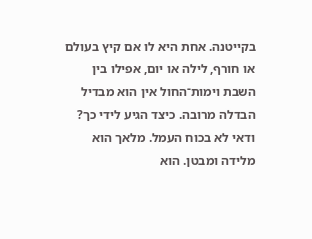בקייטנה. אחת היא לו אם קיץ בעולם או חורף, לילה או יום, אפילו בין השבת וימות־החול אין הוא מבדיל הבדלה מרובה. כיצד הגיע לידי כך? ודאי לא בכוח העמל. מלאך הוא מלידה ומבטן. הוא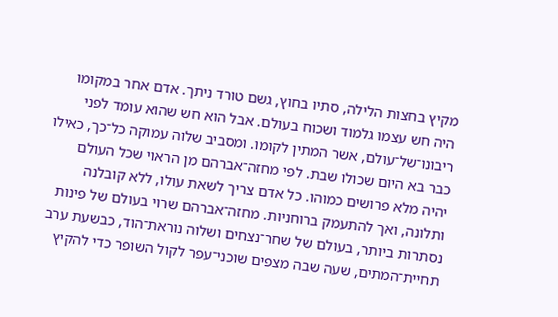מקיץ בחצות הלילה, סתיו בחוץ, גשם טורד ניתך. אדם אחר במקומו היה חש עצמו גלמוד ושכוח בעולם. אבל הוא חש שהוא עומד לפני ריבונו־של־עולם, אשר המתין לקומו. ומסביב שלוה עמוקה כל־כך, כאילו כבר בא היום שכולו שבת. לפי מחזה־אברהם מן הראוי שכל העולם יהיה מלא פרושים כמוהו. כל אדם צריך לשאת עולו, ללא קובלנה ותלונה, ואך להתעמק ברוחניות. מחזה־אברהם שרוי בעולם של פינות נסתרות ביותר, בעולם של שחר־נצחים ושלוה נוראת־הוד, כבשעת ערב תחיית־המתים, שעה שבה מצפים שוכני־עפר לקול השופר כדי להקיץ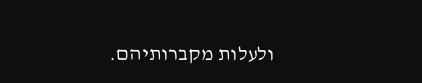ולעלות מקברותיהם.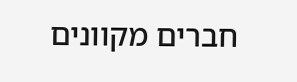חברים מקוונים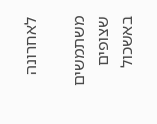לאחרונה

משתמשים שצופים באשכול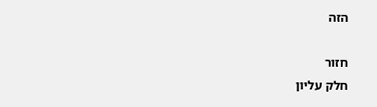הזה

חזור
חלק עליון